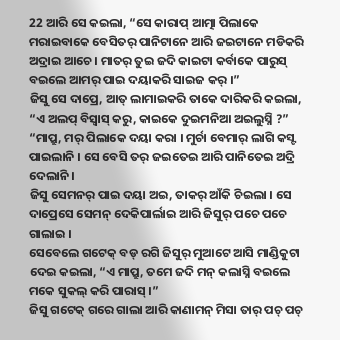22 ଆରି ସେ କଇଲା, “ସେ କାରାପ୍ ଆତ୍ମା ପିଲାକେ ମରାଇବାକେ ବେସିତର୍ ପାନିଟାନେ ଆରି ଜଇଟାନେ ମଡିକରି ଅଦ୍ରାଇ ଆଚେ । ମାତର୍ ତୁଇ ଜଦି କାଇଟା କର୍ବାକେ ପାରୁସ୍ ବଇଲେ ଆମର୍ ପାଇ ଦୟାକରି ସାଇଜ କର୍ ।”
ଜିସୁ ସେ ଦାପ୍ରେ, ଆତ୍ ଲାମାଇକରି ତାକେ ଦାରିକରି କଇଲା, “ଏ ଅଲପ୍ ବିସ୍ବାସ୍ କରୁ, କାଇକେ ଦୁଇମନିଆ ଅଇଲୁସ୍ନି ?”
“ମାପ୍ରୁ, ମର୍ ପିଲାକେ ଦୟା କରା । ମୁର୍ଚା ବେମାର୍ ଲାଗି କସ୍ଟ ପାଇଲାନି । ସେ ବେସି ତର୍ ଜଇତେଇ ଆରି ପାନିତେଇ ଅଦ୍ରି ଦେଲାନି ।
ଜିସୁ ସେମନର୍ ପାଇ ଦୟା ଅଇ, ତାକର୍ ଆଁକି ଚିଇଲା । ସେ ଦାପ୍ରେସେ ସେମନ୍ ଦେକିପାର୍ଲାଇ ଆରି ଜିସୁର୍ ପଚେ ପଚେ ଗାଲାଇ ।
ସେବେଲେ ଗଟେକ୍ ବଡ୍ ରଗି ଜିସୁର୍ ମୁଆଟେ ଆସି ମାଣ୍ଡିକୁଟା ଦେଇ କଇଲା, “ଏ ମାପ୍ରୁ, ତମେ ଜଦି ମନ୍ କଲାସ୍ନି ବଇଲେ ମକେ ସୁକଲ୍ କରି ପାରାସ୍ ।”
ଜିସୁ ଗଟେକ୍ ଗରେ ଗାଲା ଆରି କାଣାମନ୍ ମିସା ତାର୍ ପଚ୍ ପଚ୍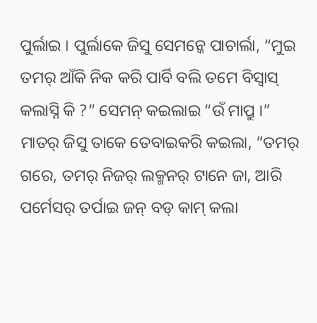ପୁର୍ଲାଇ । ପୁର୍ଲାକେ ଜିସୁ ସେମନ୍କେ ପାଚାର୍ଲା, “ମୁଇ ତମର୍ ଆଁକି ନିକ କରି ପାର୍ବି ବଲି ତମେ ବିସ୍ବାସ୍ କଲାସ୍ନି କି ?” ସେମନ୍ କଇଲାଇ “ଉଁ ମାପ୍ରୁ ।”
ମାତର୍ ଜିସୁ ତାକେ ତେବାଇକରି କଇଲା, “ତମର୍ ଗରେ, ତମର୍ ନିଜର୍ ଲକ୍ମନର୍ ଟାନେ ଜା, ଆରି ପର୍ମେସର୍ ତର୍ପାଇ ଜନ୍ ବଡ୍ କାମ୍ କଲା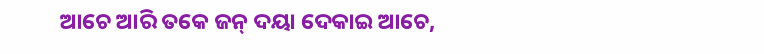ଆଚେ ଆରି ତକେ ଜନ୍ ଦୟା ଦେକାଇ ଆଚେ,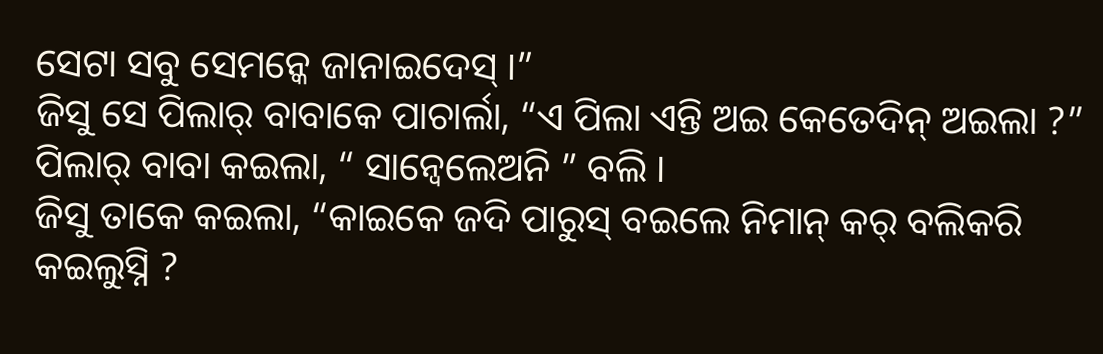ସେଟା ସବୁ ସେମନ୍କେ ଜାନାଇଦେସ୍ ।”
ଜିସୁ ସେ ପିଲାର୍ ବାବାକେ ପାଚାର୍ଲା, “ଏ ପିଲା ଏନ୍ତି ଅଇ କେତେଦିନ୍ ଅଇଲା ?” ପିଲାର୍ ବାବା କଇଲା, “ ସାନ୍ବେଲେଅନି ” ବଲି ।
ଜିସୁ ତାକେ କଇଲା, “କାଇକେ ଜଦି ପାରୁସ୍ ବଇଲେ ନିମାନ୍ କର୍ ବଲିକରି କଇଲୁସ୍ନି ?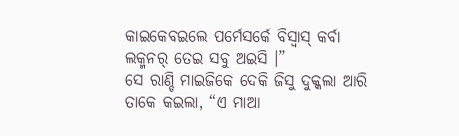କାଇକେବଇଲେ ପର୍ମେସର୍କେ ବିସ୍ବାସ୍ କର୍ବା ଲକ୍ମନର୍ ତେଇ ସବୁ ଅଇସି ।”
ସେ ରାଣ୍ଡି ମାଇଜିକେ ଦେକି ଜିସୁ ଦୁକ୍କଲା ଆରି ତାକେ କଇଲା, “ଏ ମାଆ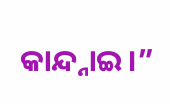କାନ୍ଦ୍ନାଇ ।”